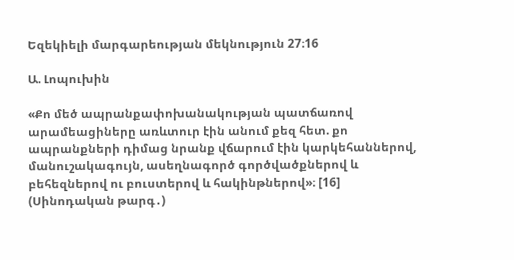Եզեկիելի մարգարեության մեկնություն 27։16

Ա. Լոպուխին

«Քո մեծ ապրանքափոխանակության պատճառով արամեացիները առևտուր էին անում քեզ հետ. քո ապրանքների դիմաց նրանք վճարում էին կարկեհաններով, մանուշակագույն, ասեղնագործ գործվածքներով և բեհեզներով ու բուստերով և հակինթներով»։ [16] (Սինոդական թարգ․)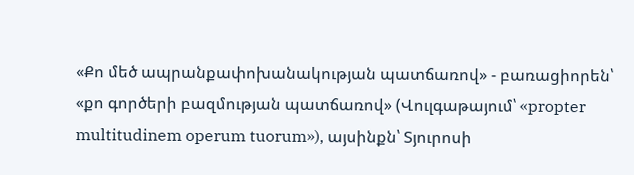«Քո մեծ ապրանքափոխանակության պատճառով» - բառացիորեն՝ «քո գործերի բազմության պատճառով» (Վուլգաթայում՝ «propter multitudinem operum tuorum»), այսինքն՝ Տյուրոսի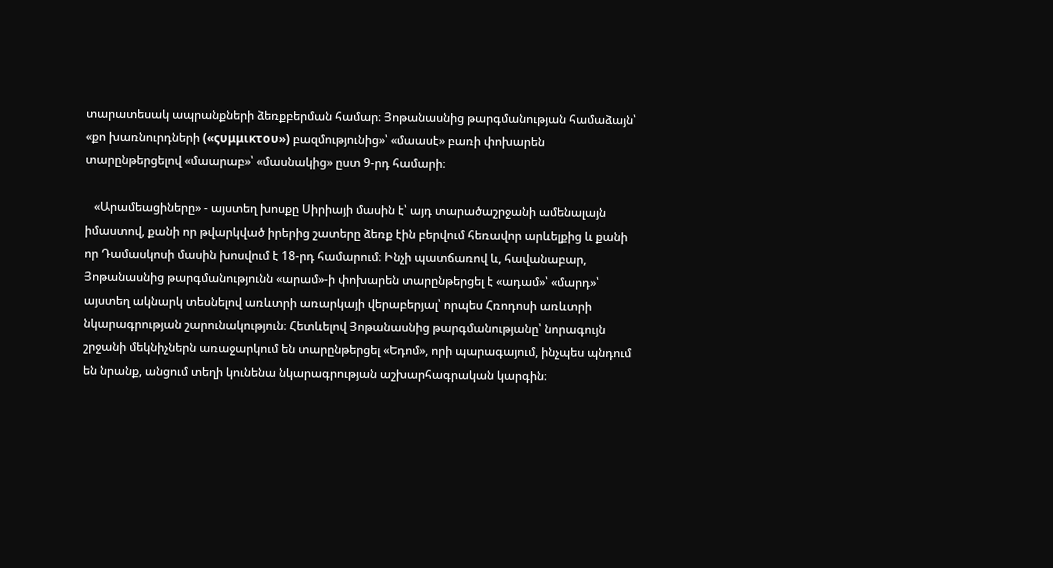տարատեսակ ապրանքների ձեռքբերման համար։ Յոթանասնից թարգմանության համաձայն՝ «քո խառնուրդների («ςυμμικτου») բազմությունից»՝ «մաասէ» բառի փոխարեն տարընթերցելով «մաարաբ»՝ «մասնակից» ըստ 9-րդ համարի։

   «Արամեացիները» - այստեղ խոսքը Սիրիայի մասին է՝ այդ տարածաշրջանի ամենալայն իմաստով, քանի որ թվարկված իրերից շատերը ձեռք էին բերվում հեռավոր արևելքից և քանի որ Դամասկոսի մասին խոսվում է 18-րդ համարում։ Ինչի պատճառով և, հավանաբար, Յոթանասնից թարգմանությունն «արամ»-ի փոխարեն տարընթերցել է «ադամ»՝ «մարդ»՝ այստեղ ակնարկ տեսնելով առևտրի առարկայի վերաբերյալ՝ որպես Հռոդոսի առևտրի նկարագրության շարունակություն։ Հետևելով Յոթանասնից թարգմանությանը՝ նորագույն շրջանի մեկնիչներն առաջարկում են տարընթերցել «Եդոմ», որի պարագայում, ինչպես պնդում են նրանք, անցում տեղի կունենա նկարագրության աշխարհագրական կարգին։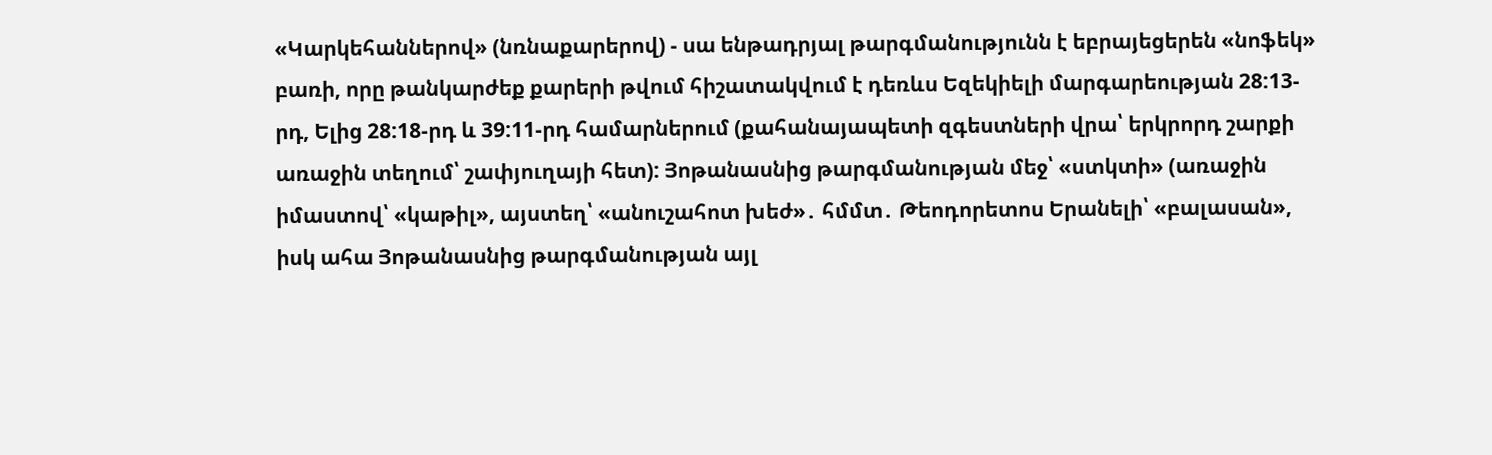«Կարկեհաններով» (նռնաքարերով) - սա ենթադրյալ թարգմանությունն է եբրայեցերեն «նոֆեկ» բառի, որը թանկարժեք քարերի թվում հիշատակվում է դեռևս Եզեկիելի մարգարեության 28:13-րդ, Ելից 28:18-րդ և 39:11-րդ համարներում (քահանայապետի զգեստների վրա՝ երկրորդ շարքի առաջին տեղում՝ շափյուղայի հետ): Յոթանասնից թարգմանության մեջ՝ «ստկտի» (առաջին իմաստով՝ «կաթիլ», այստեղ՝ «անուշահոտ խեժ»․ հմմտ․ Թեոդորետոս Երանելի՝ «բալասան», իսկ ահա Յոթանասնից թարգմանության այլ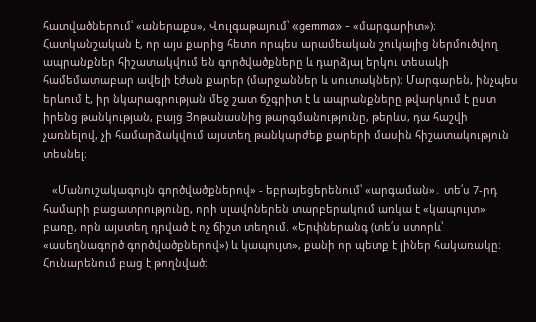հատվածներում՝ «աներաքս», Վուլգաթայում՝ «gemma» - «մարգարիտ»)։ Հատկանշական է, որ այս քարից հետո որպես արամեական շուկայից ներմուծվող ապրանքներ հիշատակվում են գործվածքները և դարձյալ երկու տեսակի համեմատաբար ավելի էժան քարեր (մարջաններ և սուտակներ)։ Մարգարեն, ինչպես երևում է, իր նկարագրության մեջ շատ ճշգրիտ է և ապրանքները թվարկում է ըստ իրենց թանկության, բայց Յոթանասնից թարգմանությունը, թերևս, դա հաշվի չառնելով, չի համարձակվում այստեղ թանկարժեք քարերի մասին հիշատակություն տեսնել։

   «Մանուշակագույն գործվածքներով» - եբրայեցերենում՝ «արգաման»․ տե՛ս 7-րդ համարի բացատրությունը, որի սլավոներեն տարբերակում առկա է «կապույտ» բառը, որն այստեղ դրված է ոչ ճիշտ տեղում. «Երփներանգ (տե՛ս ստորև՝ «ասեղնագործ գործվածքներով») և կապույտ», քանի որ պետք է լիներ հակառակը։ Հունարենում բաց է թողնված։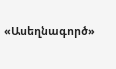«Ասեղնագործ»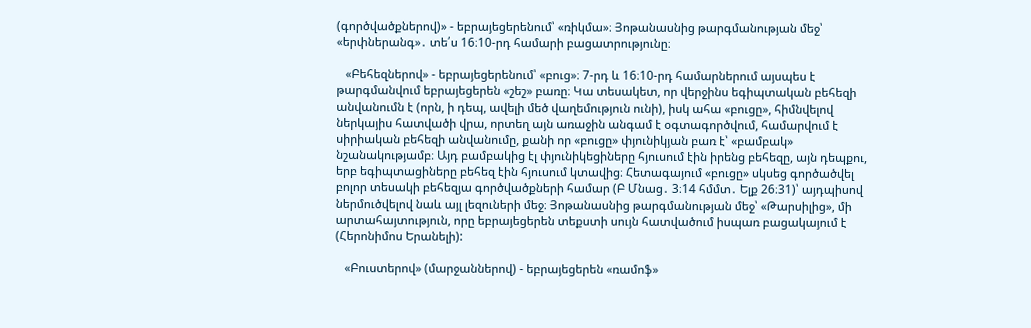(գործվածքներով)» - եբրայեցերենում՝ «ռիկմա»։ Յոթանասնից թարգմանության մեջ՝ «երփներանգ»․ տե՛ս 16։10-րդ համարի բացատրությունը։

   «Բեհեզներով» - եբրայեցերենում՝ «բուց»։ 7-րդ և 16։10-րդ համարներում այսպես է թարգմանվում եբրայեցերեն «շեշ» բառը։ Կա տեսակետ, որ վերջինս եգիպտական բեհեզի անվանումն է (որն, ի դեպ, ավելի մեծ վաղեմություն ունի), իսկ ահա «բուցը», հիմնվելով ներկայիս հատվածի վրա, որտեղ այն առաջին անգամ է օգտագործվում, համարվում է սիրիական բեհեզի անվանումը, քանի որ «բուցը» փյունիկյան բառ է՝ «բամբակ» նշանակությամբ։ Այդ բամբակից էլ փյունիկեցիները հյուսում էին իրենց բեհեզը, այն դեպքու, երբ եգիպտացիները բեհեզ էին հյուսում կտավից։ Հետագայում «բուցը» սկսեց գործածվել բոլոր տեսակի բեհեզյա գործվածքների համար (Բ Մնաց․ 3։14 հմմտ․ Ելք 26։31)՝ այդպիսով ներմուծվելով նաև այլ լեզուների մեջ։ Յոթանասնից թարգմանության մեջ՝ «Թարսիլից», մի արտահայտություն, որը եբրայեցերեն տեքստի սույն հատվածում իսպառ բացակայում է (Հերոնիմոս Երանելի):

   «Բուստերով» (մարջաններով) - եբրայեցերեն «ռամոֆ»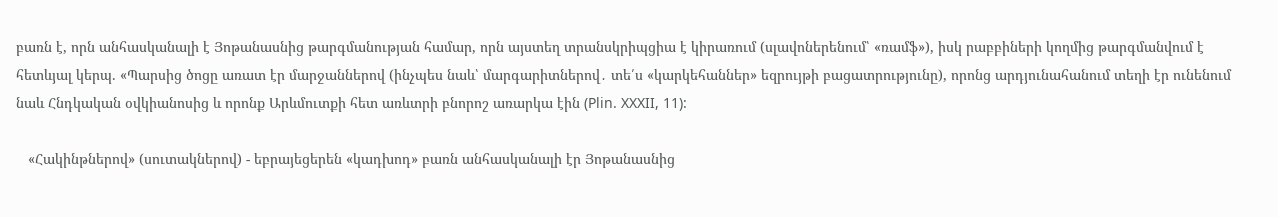բառն է, որն անհասկանալի է Յոթանասնից թարգմանության համար, որն այստեղ տրանսկրիպցիա է կիրառում (սլավոներենում՝ «ռամֆ»), իսկ րաբբիների կողմից թարգմանվում է հետևյալ կերպ. «Պարսից ծոցը առատ էր մարջաններով (ինչպես նաև՝ մարգարիտներով․ տե՛ս «կարկեհաններ» եզրույթի բացատրությունը), որոնց արդյունահանում տեղի էր ունենում նաև Հնդկական օվկիանոսից և որոնք Արևմուտքի հետ առևտրի բնորոշ առարկա էին (Plin. XXXII, 11):

   «Հակինթներով» (սուտակներով) - եբրայեցերեն «կադխոդ» բառն անհասկանալի էր Յոթանասնից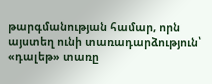թարգմանության համար, որն այստեղ ունի տառադարձություն՝ «դալեթ» տառը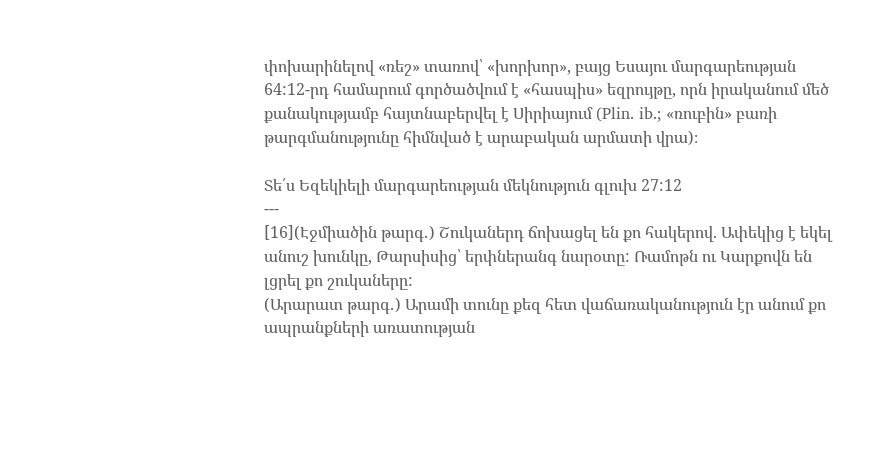փոխարինելով «ռեշ» տառով՝ «խորխոր», բայց Եսայու մարգարեության 64:12-րդ համարում գործածվում է «հասպիս» եզրույթը, որն իրականում մեծ քանակությամբ հայտնաբերվել է Սիրիայում (Plin. ib.; «ռուբին» բառի թարգմանությունը հիմնված է արաբական արմատի վրա)։

Տե՛ս Եզեկիելի մարգարեության մեկնություն գլուխ 27:12
---
[16](Էջմիածին թարգ․) Շուկաներդ ճոխացել են քո հակերով. Ափեկից է եկել անուշ խունկը, Թարսիսից՝ երփներանգ նարօտը: Ռամոթն ու Կարքովն են լցրել քո շուկաները:
(Արարատ թարգ․) Արամի տունը քեզ հետ վաճառականություն էր անում քո ապրանքների առատության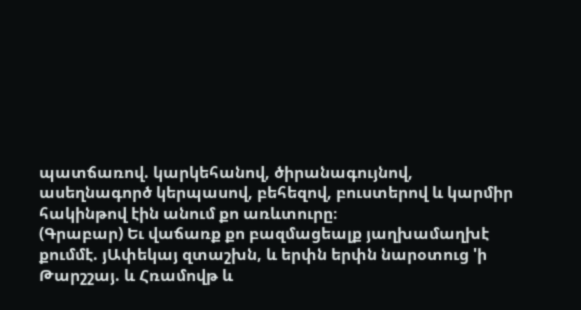պատճառով. կարկեհանով, ծիրանագույնով, ասեղնագործ կերպասով, բեհեզով, բուստերով և կարմիր հակինթով էին անում քո առևտուրը։
(Գրաբար) Եւ վաճառք քո բազմացեալք յաղխամաղխէ քումմէ. յԱփեկայ զտաշխն, և երփն երփն նարօտուց 'ի Թարշշայ. և Հռամովթ և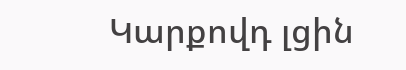Կարքովդ լցին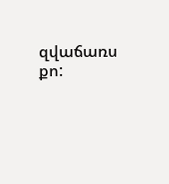զվաճառս քո: